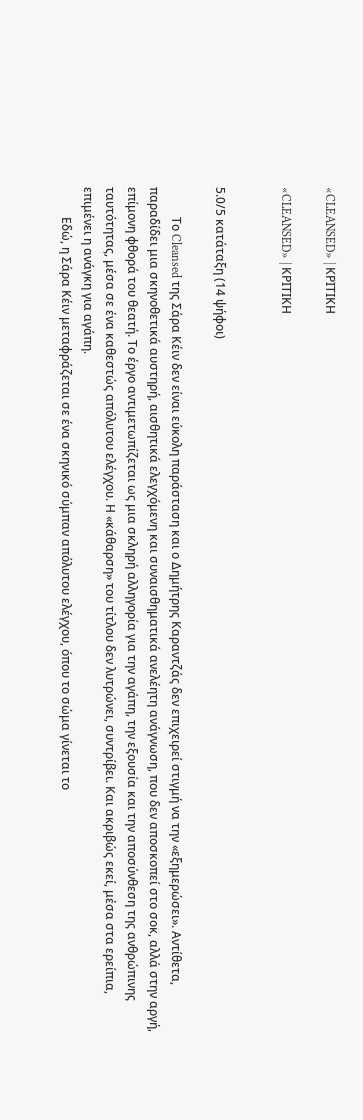«CLEANSED» | ΚΡΙΤΙΚΗ

«CLEANSED» | ΚΡΙΤΙΚΗ


5.0/5 κατάταξη (14 ψήφοι)

          Το Cleansed της Σάρα Κέιν δεν είναι εύκολη παράσταση και ο Δημήτρης Καραντζάς δεν επιχειρεί στιγμή να την «εξημερώσει». Αντίθετα, παραδίδει μια σκηνοθετικά αυστηρή, αισθητικά ελεγχόμενη και συναισθηματικά ανελέητη ανάγνωση, που δεν αποσκοπεί στο σοκ, αλλά στην αργή, επίμονη φθορά του θεατή. Το έργο αντιμετωπίζεται ως μια σκληρή αλληγορία για την αγάπη, την εξουσία και την αποσύνθεση της ανθρώπινης ταυτότητας, μέσα σε ένα καθεστώς απόλυτου ελέγχου. Η «κάθαρση» του τίτλου δεν λυτρώνει, συντρίβει. Και ακριβώς εκεί, μέσα στα ερείπια, επιμένει η ανάγκη για αγάπη.
          Εδώ, η Σάρα Κέιν μεταφράζεται σε ένα σκηνικό σύμπαν απόλυτου ελέγχου, όπου το σώμα γίνεται το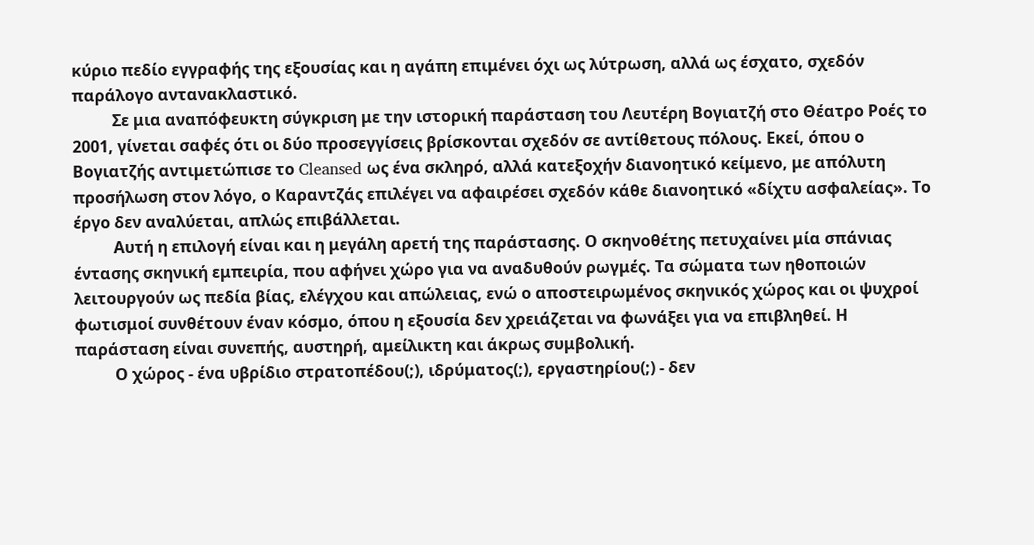κύριο πεδίο εγγραφής της εξουσίας και η αγάπη επιμένει όχι ως λύτρωση, αλλά ως έσχατο, σχεδόν παράλογο αντανακλαστικό.
          Σε μια αναπόφευκτη σύγκριση με την ιστορική παράσταση του Λευτέρη Βογιατζή στο Θέατρο Ροές το 2001, γίνεται σαφές ότι οι δύο προσεγγίσεις βρίσκονται σχεδόν σε αντίθετους πόλους. Εκεί, όπου ο Βογιατζής αντιμετώπισε το Cleansed ως ένα σκληρό, αλλά κατεξοχήν διανοητικό κείμενο, με απόλυτη προσήλωση στον λόγο, ο Καραντζάς επιλέγει να αφαιρέσει σχεδόν κάθε διανοητικό «δίχτυ ασφαλείας». Το έργο δεν αναλύεται, απλώς επιβάλλεται.
          Αυτή η επιλογή είναι και η μεγάλη αρετή της παράστασης. Ο σκηνοθέτης πετυχαίνει μία σπάνιας έντασης σκηνική εμπειρία, που αφήνει χώρο για να αναδυθούν ρωγμές. Τα σώματα των ηθοποιών λειτουργούν ως πεδία βίας, ελέγχου και απώλειας, ενώ ο αποστειρωμένος σκηνικός χώρος και οι ψυχροί φωτισμοί συνθέτουν έναν κόσμο, όπου η εξουσία δεν χρειάζεται να φωνάξει για να επιβληθεί. Η παράσταση είναι συνεπής, αυστηρή, αμείλικτη και άκρως συμβολική.
          Ο χώρος - ένα υβρίδιο στρατοπέδου(;), ιδρύματος(;), εργαστηρίου(;) - δεν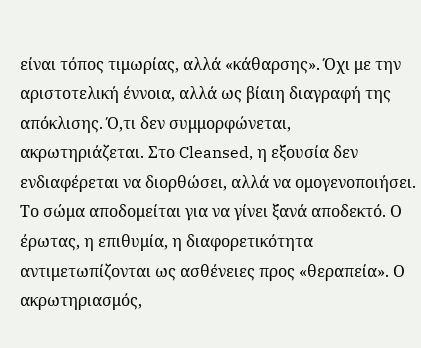είναι τόπος τιμωρίας, αλλά «κάθαρσης». Όχι με την αριστοτελική έννοια, αλλά ως βίαιη διαγραφή της απόκλισης. Ό,τι δεν συμμορφώνεται, ακρωτηριάζεται. Στο Cleansed, η εξουσία δεν ενδιαφέρεται να διορθώσει, αλλά να ομογενοποιήσει. Το σώμα αποδομείται για να γίνει ξανά αποδεκτό. Ο έρωτας, η επιθυμία, η διαφορετικότητα αντιμετωπίζονται ως ασθένειες προς «θεραπεία». Ο ακρωτηριασμός,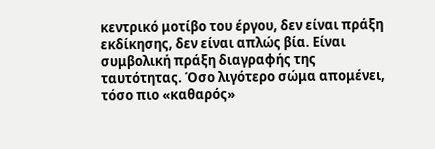κεντρικό μοτίβο του έργου, δεν είναι πράξη εκδίκησης, δεν είναι απλώς βία. Είναι συμβολική πράξη διαγραφής της ταυτότητας. Όσο λιγότερο σώμα απομένει, τόσο πιο «καθαρός»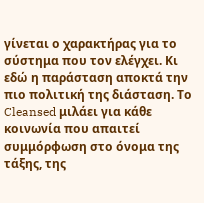γίνεται ο χαρακτήρας για το σύστημα που τον ελέγχει. Κι εδώ η παράσταση αποκτά την πιο πολιτική της διάσταση. Το Cleansed μιλάει για κάθε κοινωνία που απαιτεί συμμόρφωση στο όνομα της τάξης, της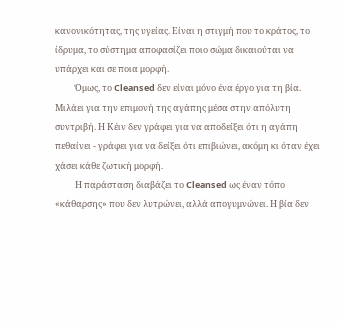κανονικότητας, της υγείας. Είναι η στιγμή που το κράτος, το ίδρυμα, το σύστημα αποφασίζει ποιο σώμα δικαιούται να υπάρχει και σε ποια μορφή.
          Όμως, το Cleansed δεν είναι μόνο ένα έργο για τη βία. Μιλάει για την επιμονή της αγάπης μέσα στην απόλυτη συντριβή. Η Κέιν δεν γράφει για να αποδείξει ότι η αγάπη πεθαίνει - γράφει για να δείξει ότι επιβιώνει, ακόμη κι όταν έχει χάσει κάθε ζωτική μορφή.
          Η παράσταση διαβάζει το Cleansed ως έναν τόπο «κάθαρσης» που δεν λυτρώνει, αλλά απογυμνώνει. Η βία δεν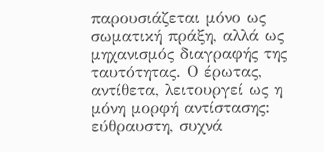παρουσιάζεται μόνο ως σωματική πράξη, αλλά ως μηχανισμός διαγραφής της ταυτότητας. Ο έρωτας, αντίθετα, λειτουργεί ως η μόνη μορφή αντίστασης: εύθραυστη, συχνά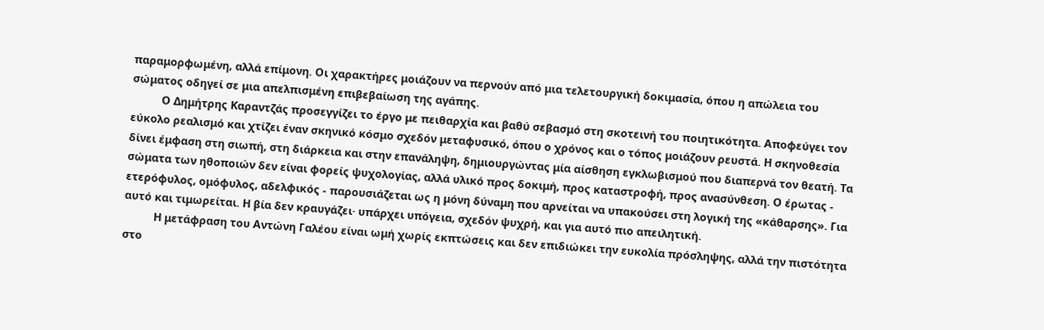παραμορφωμένη, αλλά επίμονη. Οι χαρακτήρες μοιάζουν να περνούν από μια τελετουργική δοκιμασία, όπου η απώλεια του σώματος οδηγεί σε μια απελπισμένη επιβεβαίωση της αγάπης.
          Ο Δημήτρης Καραντζάς προσεγγίζει το έργο με πειθαρχία και βαθύ σεβασμό στη σκοτεινή του ποιητικότητα. Αποφεύγει τον εύκολο ρεαλισμό και χτίζει έναν σκηνικό κόσμο σχεδόν μεταφυσικό, όπου ο χρόνος και ο τόπος μοιάζουν ρευστά. Η σκηνοθεσία δίνει έμφαση στη σιωπή, στη διάρκεια και στην επανάληψη, δημιουργώντας μία αίσθηση εγκλωβισμού που διαπερνά τον θεατή. Τα σώματα των ηθοποιών δεν είναι φορείς ψυχολογίας, αλλά υλικό προς δοκιμή, προς καταστροφή, προς ανασύνθεση. Ο έρωτας - ετερόφυλος, ομόφυλος, αδελφικός - παρουσιάζεται ως η μόνη δύναμη που αρνείται να υπακούσει στη λογική της «κάθαρσης». Για αυτό και τιμωρείται. Η βία δεν κραυγάζει· υπάρχει υπόγεια, σχεδόν ψυχρή, και για αυτό πιο απειλητική.
          Η μετάφραση του Αντώνη Γαλέου είναι ωμή χωρίς εκπτώσεις και δεν επιδιώκει την ευκολία πρόσληψης, αλλά την πιστότητα στο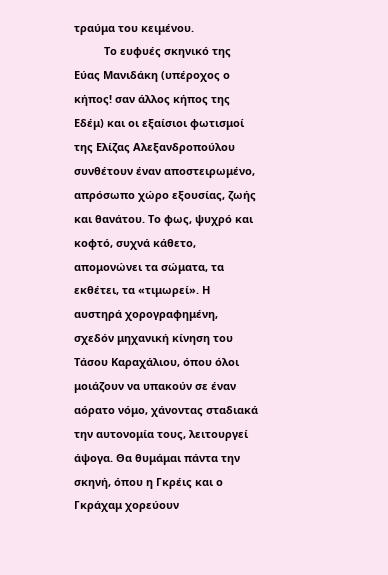τραύμα του κειμένου.
          Το ευφυές σκηνικό της Εύας Μανιδάκη (υπέροχος ο κήπος! σαν άλλος κήπος της Εδέμ) και οι εξαίσιοι φωτισμοί της Ελίζας Αλεξανδροπούλου συνθέτουν έναν αποστειρωμένο, απρόσωπο χώρο εξουσίας, ζωής και θανάτου. Το φως, ψυχρό και κοφτό, συχνά κάθετο, απομονώνει τα σώματα, τα εκθέτει, τα «τιμωρεί». Η αυστηρά χορογραφημένη, σχεδόν μηχανική κίνηση του Τάσου Καραχάλιου, όπου όλοι μοιάζουν να υπακούν σε έναν αόρατο νόμο, χάνοντας σταδιακά την αυτονομία τους, λειτουργεί άψογα. Θα θυμάμαι πάντα την σκηνή, όπου η Γκρέις και ο Γκράχαμ χορεύουν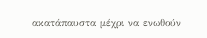ακατάπαυστα μέχρι να ενωθούν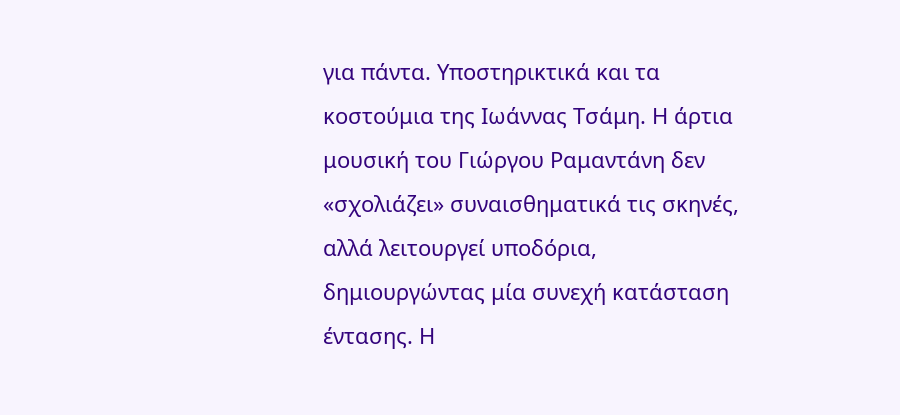για πάντα. Υποστηρικτικά και τα κοστούμια της Ιωάννας Τσάμη. Η άρτια μουσική του Γιώργου Ραμαντάνη δεν «σχολιάζει» συναισθηματικά τις σκηνές, αλλά λειτουργεί υποδόρια, δημιουργώντας μία συνεχή κατάσταση έντασης. Η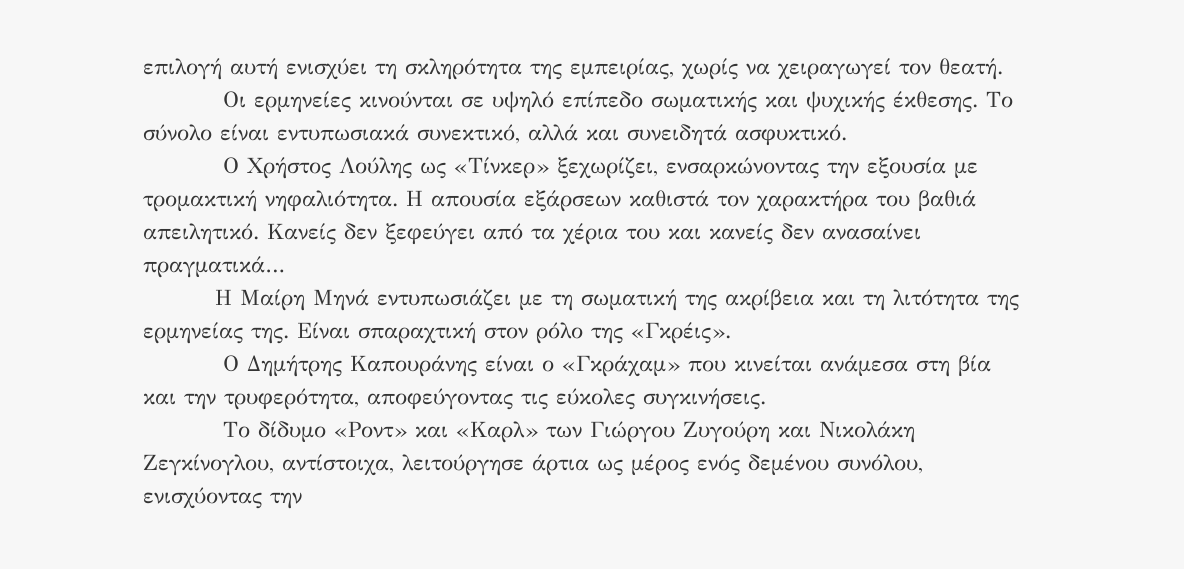επιλογή αυτή ενισχύει τη σκληρότητα της εμπειρίας, χωρίς να χειραγωγεί τον θεατή.
          Οι ερμηνείες κινούνται σε υψηλό επίπεδο σωματικής και ψυχικής έκθεσης. Το σύνολο είναι εντυπωσιακά συνεκτικό, αλλά και συνειδητά ασφυκτικό.
          Ο Χρήστος Λούλης ως «Τίνκερ» ξεχωρίζει, ενσαρκώνοντας την εξουσία με τρομακτική νηφαλιότητα. Η απουσία εξάρσεων καθιστά τον χαρακτήρα του βαθιά απειλητικό. Κανείς δεν ξεφεύγει από τα χέρια του και κανείς δεν ανασαίνει πραγματικά…
         Η Μαίρη Μηνά εντυπωσιάζει με τη σωματική της ακρίβεια και τη λιτότητα της ερμηνείας της. Είναι σπαραχτική στον ρόλο της «Γκρέις».
          Ο Δημήτρης Καπουράνης είναι ο «Γκράχαμ» που κινείται ανάμεσα στη βία και την τρυφερότητα, αποφεύγοντας τις εύκολες συγκινήσεις.
          Το δίδυμο «Ροντ» και «Καρλ» των Γιώργου Ζυγούρη και Νικολάκη Ζεγκίνογλου, αντίστοιχα, λειτούργησε άρτια ως μέρος ενός δεμένου συνόλου, ενισχύοντας την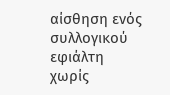αίσθηση ενός συλλογικού εφιάλτη χωρίς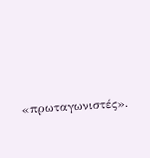«πρωταγωνιστές».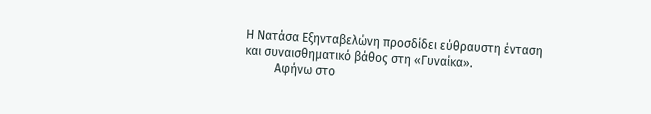Η Νατάσα Εξηνταβελώνη προσδίδει εύθραυστη ένταση και συναισθηματικό βάθος στη «Γυναίκα».
          Αφήνω στο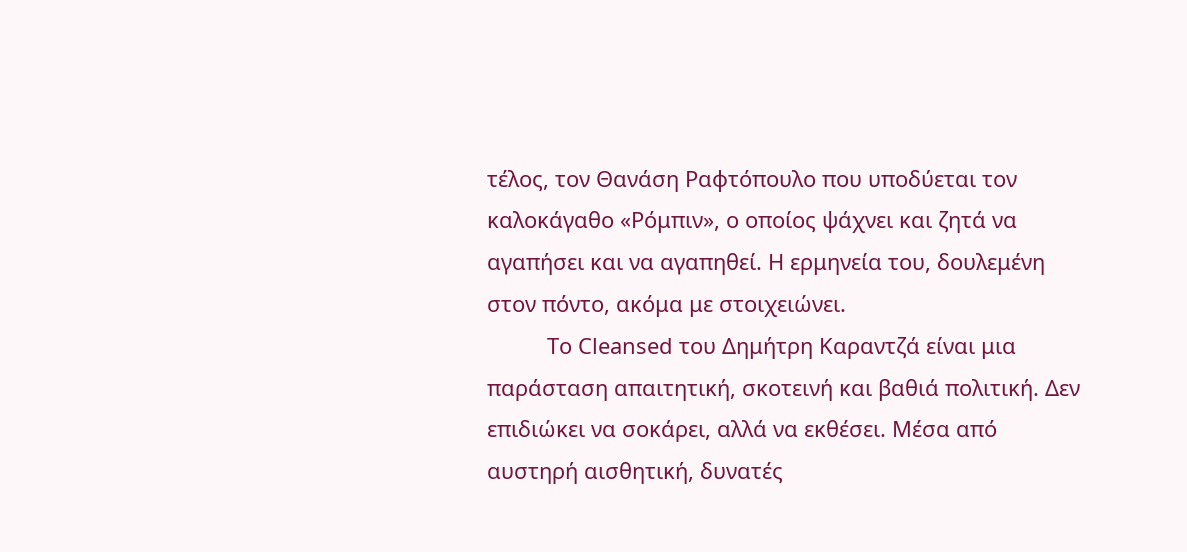τέλος, τον Θανάση Ραφτόπουλο που υποδύεται τον καλοκάγαθο «Ρόμπιν», ο οποίος ψάχνει και ζητά να αγαπήσει και να αγαπηθεί. Η ερμηνεία του, δουλεμένη στον πόντο, ακόμα με στοιχειώνει.
          Το Cleansed του Δημήτρη Καραντζά είναι μια παράσταση απαιτητική, σκοτεινή και βαθιά πολιτική. Δεν επιδιώκει να σοκάρει, αλλά να εκθέσει. Μέσα από αυστηρή αισθητική, δυνατές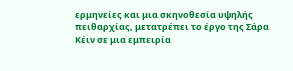ερμηνείες και μια σκηνοθεσία υψηλής πειθαρχίας, μετατρέπει το έργο της Σάρα Κέιν σε μια εμπειρία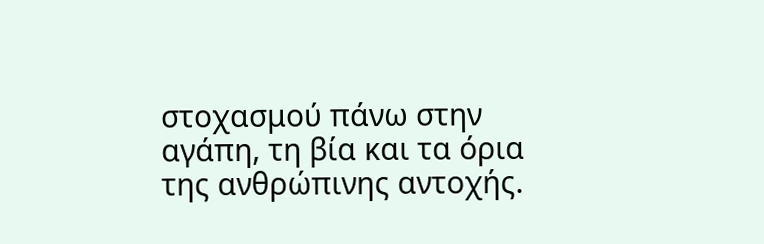στοχασμού πάνω στην αγάπη, τη βία και τα όρια της ανθρώπινης αντοχής.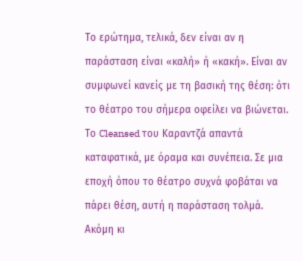Το ερώτημα, τελικά, δεν είναι αν η παράσταση είναι «καλή» ή «κακή». Είναι αν συμφωνεί κανείς με τη βασική της θέση: ότι το θέατρο του σήμερα οφείλει να βιώνεται. Το Cleansed του Καραντζά απαντά καταφατικά, με όραμα και συνέπεια. Σε μια εποχή όπου το θέατρο συχνά φοβάται να πάρει θέση, αυτή η παράσταση τολμά. Ακόμη κι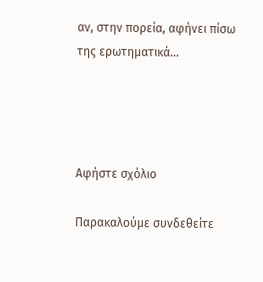αν, στην πορεία, αφήνει πίσω της ερωτηματικά…




Αφήστε σχόλιο

Παρακαλούμε συνδεθείτε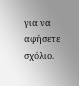για να αφήσετε σχόλιο.